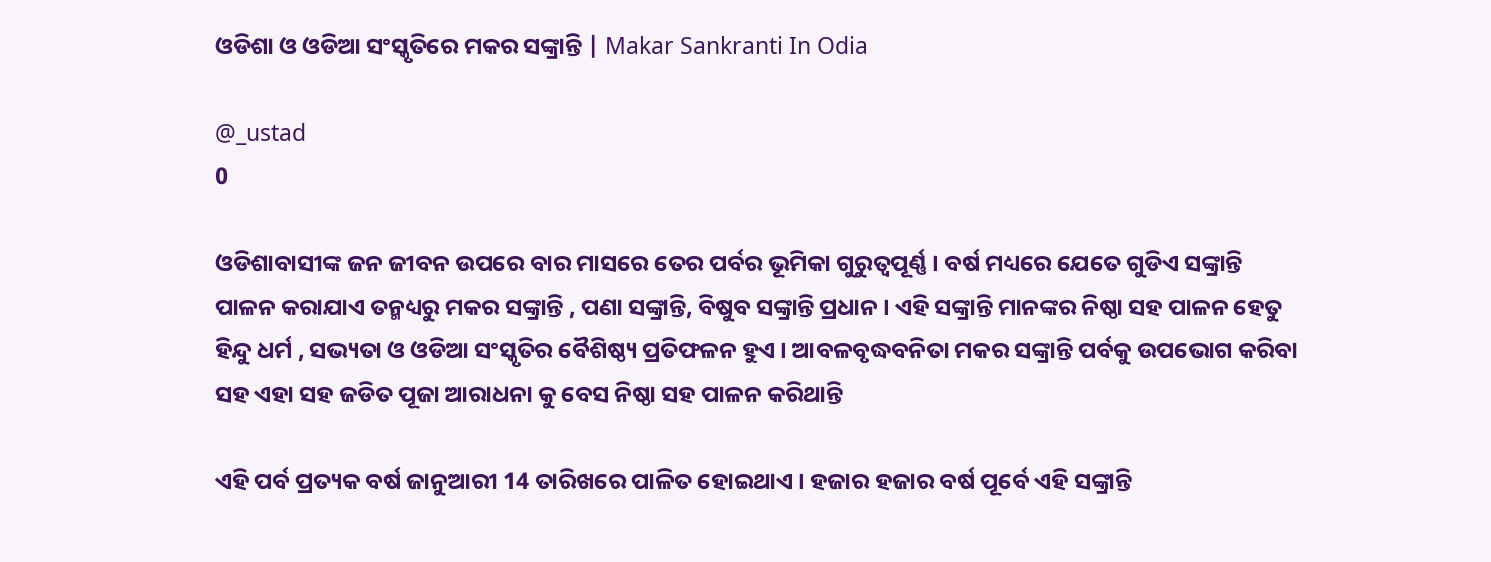ଓଡିଶା ଓ ଓଡିଆ ସଂସ୍କୃତିରେ ମକର ସଙ୍କ୍ରାନ୍ତି | Makar Sankranti In Odia

@_ustad
0

ଓଡିଶାବାସୀଙ୍କ ଜନ ଜୀବନ ଉପରେ ବାର ମାସରେ ତେର ପର୍ବର ଭୂମିକା ଗୁରୁତ୍ଵପୂର୍ଣ୍ଣ । ବର୍ଷ ମଧ୍ୟରେ ଯେତେ ଗୁଡିଏ ସଙ୍କ୍ରାନ୍ତି ପାଳନ କରାଯାଏ ତନ୍ମଧ୍ୟରୁ ମକର ସଙ୍କ୍ରାନ୍ତି , ପଣା ସଙ୍କ୍ରାନ୍ତି, ବିଷୁବ ସଙ୍କ୍ରାନ୍ତି ପ୍ରଧାନ । ଏହି ସଙ୍କ୍ରାନ୍ତି ମାନଙ୍କର ନିଷ୍ଠା ସହ ପାଳନ ହେତୁ ହିନ୍ଦୁ ଧର୍ମ , ସଭ୍ୟତା ଓ ଓଡିଆ ସଂସ୍କୃତିର ବୈଶିଷ୍ଠ୍ୟ ପ୍ରତିଫଳନ ହୁଏ । ଆବଳବୃଦ୍ଧବନିତା ମକର ସଙ୍କ୍ରାନ୍ତି ପର୍ବକୁ ଉପଭୋଗ କରିବା ସହ ଏହା ସହ ଜଡିତ ପୂଜା ଆରାଧନା କୁ ବେସ ନିଷ୍ଠା ସହ ପାଳନ କରିଥାନ୍ତି

ଏହି ପର୍ବ ପ୍ରତ୍ୟକ ବର୍ଷ ଜାନୁଆରୀ 14 ତାରିଖରେ ପାଳିତ ହୋଇଥାଏ । ହଜାର ହଜାର ବର୍ଷ ପୂର୍ବେ ଏହି ସଙ୍କ୍ରାନ୍ତି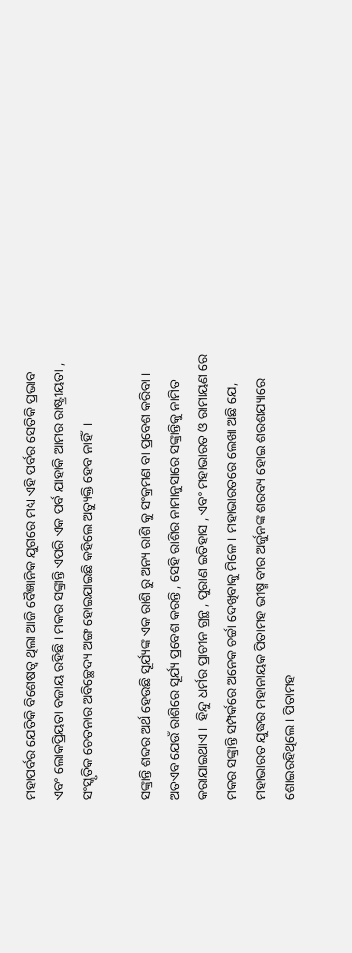ମହାପର୍ବର ଯେତିକି ବିଶେଷତ୍ଵ ଥିଲା ଆଜି ବୈଜ୍ଞାନିକ ଯୁଗରେ ମଧ୍ୟ ଏହି ପର୍ବର ସେତିକି ପ୍ରଭାବ ଏବଂ ଲୋକପ୍ରିୟତା ବଜାୟ ରହିଛି । ମକର ସଙ୍କ୍ରାନ୍ତି ଏପରି ଏକ ପର୍ବ ଯାହାକି ଆମର ରାଷ୍ଟ୍ରୀୟତା , ସଂସ୍କୃତିକ ଚେତନାର ଅବିଚ୍ଛେଦ୍ୟ ଅଙ୍ଗ ହୋଇଯାଇଛି କହିଲେ ଅତ୍ୟୁକ୍ତି ହେବ ନାହିଁ  ।

ସଙ୍କ୍ରାନ୍ତି ଶବ୍ଦର ଅର୍ଥ ହେଉଛି ସୂର୍ଯ୍ୟଙ୍କ ଏକ ରାଶି ରୁ ଅନ୍ୟ ରାଶି କୁ ସଂକ୍ରମଣ ବା ପ୍ରବେଶ କରିବା । ଅତଏବ ଯେଉଁ ରାଶିରେ ସୂର୍ଯ୍ୟ ପ୍ରବେଶ କରନ୍ତି , ସେହି ରାଶିର ନାମାନୁସାରେ ସଙ୍କ୍ରାନ୍ତିକୁ ନାମିତ କରାଯାଇଥାଏ ।  ହିନ୍ଦୁ ଧର୍ମର ପ୍ରାଚୀନ ଗ୍ରନ୍ଥ , ପୁରାଣ ଇତିହାସ , ଏବଂ ମହାଭାରତ ଓ ରାମାୟଣ ରେ ମକର ସଙ୍କ୍ରାନ୍ତି ସମ୍ପର୍କରେ ଅନେକ ଚର୍ଚ୍ଚା ଦେଖିବାକୁ ମିଳେ । ମହାଭାରତରେ ଲେଖା ଅଛି ଯେ, ମହାଭାରତ ଯୁଦ୍ଧର ମହାନାୟକ ପିତାମହ ଭୀଷ୍ମ ବୀର ଅର୍ଜୁନଙ୍କ ଶରବ୍ୟ ହୋଇ ଶରଶଯ୍ୟାରେ ଶୋଇରହିଥିଲେ । ପିତାମହ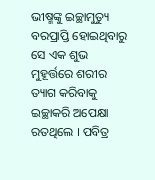ଭୀଷ୍ମଙ୍କୁ ଇଚ୍ଛାମୁତ୍ୟୁ ବରପ୍ରାପ୍ତି ହୋଇଥିବାରୁ ସେ ଏକ ଶୁଭ ମୁହୂର୍ତ୍ତରେ ଶରୀର ତ୍ୟାଗ କରିବାକୁ ଇଚ୍ଛାକରି ଅପେକ୍ଷା ରତଥିଲେ । ପବିତ୍ର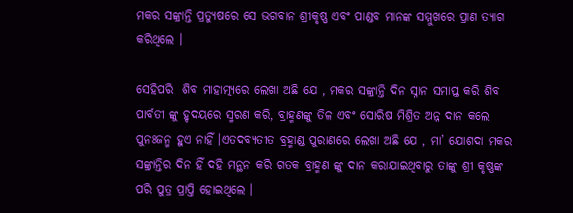ମକର ସଙ୍କ୍ରାନ୍ତି ପ୍ରତ୍ୟୁଷରେ ସେ ଭଗବାନ ଶ୍ରୀକୃଷ୍ଣ ଏବଂ ପାଣ୍ଡବ ମାନଙ୍କ ସମ୍ମୁଖରେ ପ୍ରାଣ ତ୍ୟାଗ କରିଥିଲେ ।

ସେହିପରି  ଶିବ ମାହାତ୍ମ୍ୟରେ ଲେଖା ଅଛି ଯେ , ମକର ସଙ୍କ୍ରାନ୍ତି ଦିନ ସ୍ନାନ ସମାପ୍ତ କରି ଶିବ ପାର୍ବତୀ ଙ୍କୁ ହୃଦୟରେ ସ୍ମରଣ କରି, ବ୍ରାହ୍ମଣଙ୍କୁ ତିଳ ଏବଂ ସୋରିଷ ମିଶ୍ରିତ ଅନ୍ନ ଦାନ କଲେ  ପୁନଃଜନ୍ମ ହୁଏ ନାହିଁ ।ଏତଦବ୍ୟତୀତ ବ୍ରହ୍ମାଣ୍ଡ ପୁରାଣରେ ଲେଖା ଅଛି ଯେ , ମା’ ଯୋଶଦା ମକର ସଙ୍କ୍ରାନ୍ତିର ଦିନ ହିଁ ଦହି ମନ୍ଥନ କରି ଗତକ ବ୍ରାହ୍ମଣ ଙ୍କୁ ଦାନ କରାଯାଇଥିବାରୁ ତାଙ୍କୁ ଶ୍ରୀ କୃଷ୍ଣଙ୍କ ପରି ପୁତ୍ର ପ୍ରାପ୍ତି ହୋଇଥିଲେ ।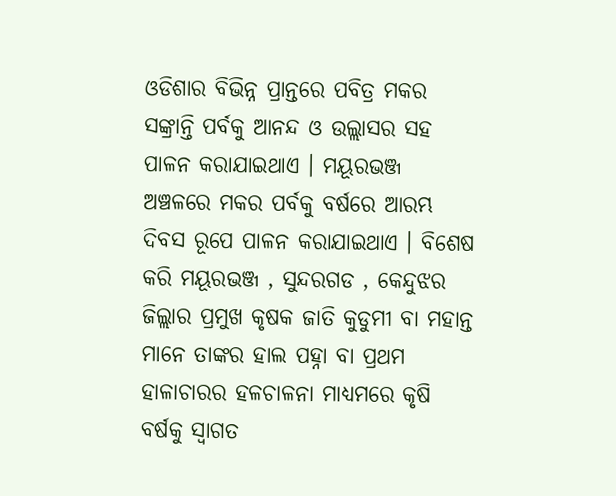ଓଡିଶାର ବିଭିନ୍ନ ପ୍ରାନ୍ତରେ ପବିତ୍ର ମକର ସଙ୍କ୍ରାନ୍ତି ପର୍ବକୁ ଆନନ୍ଦ ଓ ଉଲ୍ଲାସର ସହ ପାଳନ କରାଯାଇଥାଏ । ମୟୂରଭଞ୍ଜ ଅଞ୍ଚଳରେ ମକର ପର୍ବକୁ ବର୍ଷରେ ଆରମ୍ଭ ଦିବସ ରୂପେ ପାଳନ କରାଯାଇଥାଏ । ବିଶେଷ କରି ମୟୂରଭଞ୍ଜ , ସୁନ୍ଦରଗଡ , କେନ୍ଦୁଝର ଜିଲ୍ଲାର ପ୍ରମୁଖ କୃଷକ ଜାତି କୁଡୁମୀ ବା ମହାନ୍ତ ମାନେ ତାଙ୍କର ହାଲ ପହ୍ନା ବା ପ୍ରଥମ ହାଳାଚାରର ହଳଚାଳନା ମାଧ୍ୟମରେ କୃଷି ବର୍ଷକୁ ସ୍ଵାଗତ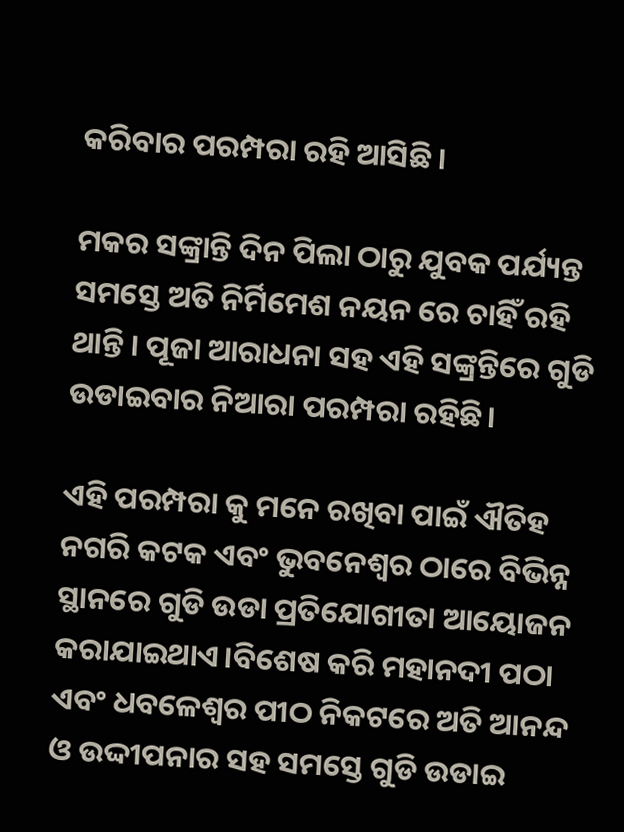କରିବାର ପରମ୍ପରା ରହି ଆସିଛି ।

ମକର ସଙ୍କ୍ରାନ୍ତି ଦିନ ପିଲା ଠାରୁ ଯୁବକ ପର୍ଯ୍ୟନ୍ତ ସମସ୍ତେ ଅତି ନିର୍ମିମେଶ ନୟନ ରେ ଚାହିଁ ରହି ଥାନ୍ତି । ପୂଜା ଆରାଧନା ସହ ଏହି ସଙ୍କ୍ରନ୍ତିରେ ଗୁଡି ଉଡାଇବାର ନିଆରା ପରମ୍ପରା ରହିଛି।

ଏହି ପରମ୍ପରା କୁ ମନେ ରଖିବା ପାଇଁ ଐତିହ ନଗରି କଟକ ଏବଂ ଭୁବନେଶ୍ଵର ଠାରେ ବିଭିନ୍ନ ସ୍ଥାନରେ ଗୁଡି ଉଡା ପ୍ରତିଯୋଗୀତା ଆୟୋଜନ କରାଯାଇଥାଏ।ବିଶେଷ କରି ମହାନଦୀ ପଠା ଏବଂ ଧବଳେଶ୍ଵର ପୀଠ ନିକଟରେ ଅତି ଆନନ୍ଦ ଓ ଉଦ୍ଦୀପନାର ସହ ସମସ୍ତେ ଗୁଡି ଉଡାଇ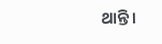ଥାନ୍ତି ।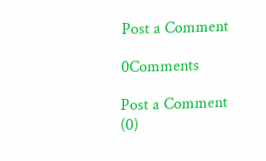Post a Comment

0Comments

Post a Comment (0)